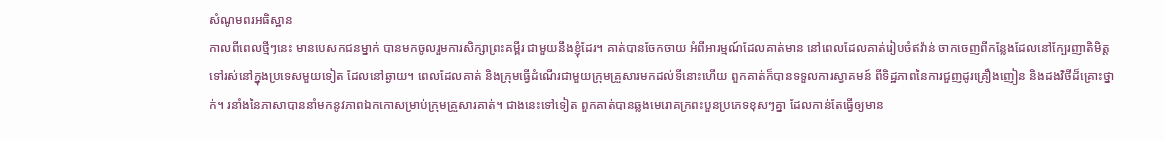សំណូមពរអធិស្ឋាន
កាលពីពេលថ្មីៗនេះ មានបេសកជនម្នាក់ បានមកចូលរួមការសិក្សាព្រះគម្ពីរ ជាមួយនឹងខ្ញុំដែរ។ គាត់បានចែកចាយ អំពីអារម្មណ៍ដែលគាត់មាន នៅពេលដែលគាត់រៀបចំឥវ៉ាន់ ចាកចេញពីកន្លែងដែលនៅក្បែរញាតិមិត្ត ទៅរស់នៅក្នុងប្រទេសមួយទៀត ដែលនៅឆ្ងាយ។ ពេលដែលគាត់ និងក្រុមធើ្វដំណើរជាមួយក្រុមគ្រួសារមកដល់ទីនោះហើយ ពួកគាត់ក៏បានទទួលការស្វាគមន៍ ពីទិដ្ឋភាពនៃការជួញដូរគ្រឿងញៀន និងដងវិថីដ៏គ្រោះថ្នាក់។ រនាំងនៃភាសាបាននាំមកនូវភាពឯកកោសម្រាប់ក្រុមគ្រួសារគាត់។ ជាងនេះទៅទៀត ពួកគាត់បានឆ្លងមេរោគក្រពះបួនប្រភេទខុសៗគ្នា ដែលកាន់តែធ្វើឲ្យមាន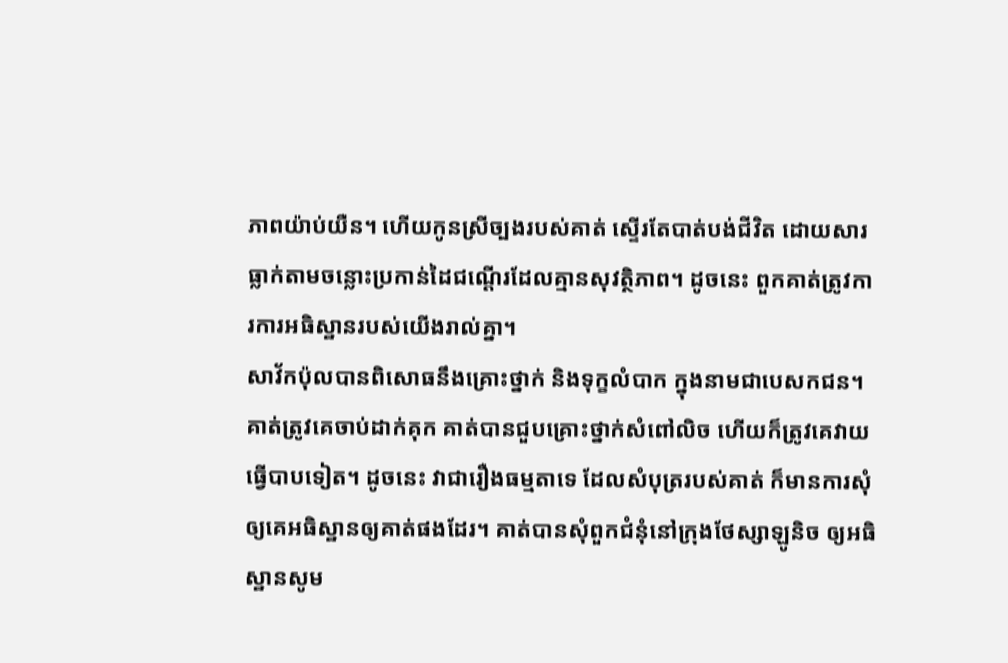ភាពយ៉ាប់យឺន។ ហើយកូនស្រីច្បងរបស់គាត់ ស្ទើរតែបាត់បង់ជីវិត ដោយសារធ្លាក់តាមចន្លោះប្រកាន់ដៃជណ្តើរដែលគ្មានសុវត្ថិភាព។ ដូចនេះ ពួកគាត់ត្រូវការការអធិស្ឋានរបស់យើងរាល់គ្នា។
សាវ័កប៉ុលបានពិសោធនឹងគ្រោះថ្នាក់ និងទុក្ខលំបាក ក្នុងនាមជាបេសកជន។ គាត់ត្រូវគេចាប់ដាក់គុក គាត់បានជួបគ្រោះថ្នាក់សំពៅលិច ហើយក៏ត្រូវគេវាយធ្វើបាបទៀត។ ដូចនេះ វាជារឿងធម្មតាទេ ដែលសំបុត្ររបស់គាត់ ក៏មានការសុំឲ្យគេអធិស្ឋានឲ្យគាត់ផងដែរ។ គាត់បានសុំពួកជំនុំនៅក្រុងថែស្សាឡូនិច ឲ្យអធិស្ឋានសូម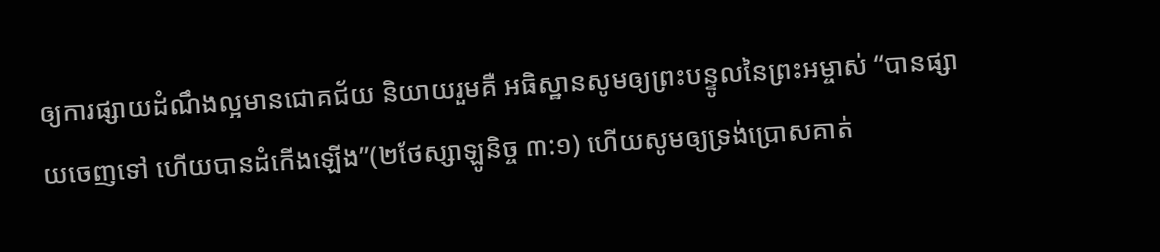ឲ្យការផ្សាយដំណឹងល្អមានជោគជ័យ និយាយរួមគឺ អធិស្ឋានសូមឲ្យព្រះបន្ទូលនៃព្រះអម្ចាស់ “បានផ្សាយចេញទៅ ហើយបានដំកើងឡើង”(២ថែស្សាឡូនិច្ច ៣:១) ហើយសូមឲ្យទ្រង់ប្រោសគាត់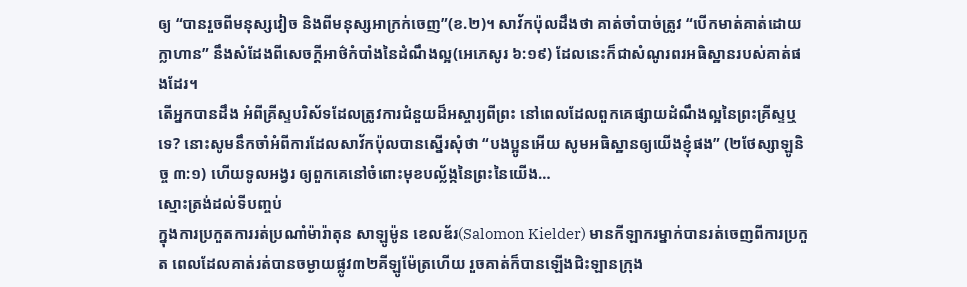ឲ្យ “បានរួចពីមនុស្សវៀច និងពីមនុស្សអាក្រក់ចេញ”(ខ.២)។ សាវ័កប៉ុលដឹងថា គាត់ចាំបាច់ត្រូវ “បើកមាត់គាត់ដោយក្លាហាន” នឹងសំដែងពីសេចក្តីអាថ៌កំបាំងនៃដំណឹងល្អ(អេភេសូរ ៦:១៩) ដែលនេះក៏ជាសំណូរពរអធិស្ឋានរបស់គាត់ផងដែរ។
តើអ្នកបានដឹង អំពីគ្រីស្ទបរិស័ទដែលត្រូវការជំនួយដ៏អស្ចារ្យពីព្រះ នៅពេលដែលពួកគេផ្សាយដំណឹងល្អនៃព្រះគ្រីស្ទឬទេ? នោះសូមនឹកចាំអំពីការដែលសាវ័កប៉ុលបានស្នើរសុំថា “បងប្អូនអើយ សូមអធិស្ឋានឲ្យយើងខ្ញុំផង” (២ថែស្សាឡូនិច្ច ៣:១) ហើយទូលអង្វរ ឲ្យពួកគេនៅចំពោះមុខបល្ល័ង្កនៃព្រះនៃយើង…
ស្មោះត្រង់ដល់ទីបញ្ចប់
ក្នុងការប្រកួតការរត់ប្រណាំម៉ារ៉ាតុន សាឡូម៉ូន ខេលឌ័រ(Salomon Kielder) មានកីឡាករម្នាក់បានរត់ចេញពីការប្រកួត ពេលដែលគាត់រត់បានចម្ងាយផ្លូវ៣២គីឡូម៉ែត្រហើយ រួចគាត់ក៏បានឡើងជិះឡានក្រុង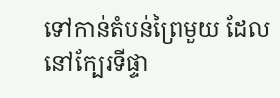ទៅកាន់តំបន់ព្រៃមួយ ដែលនៅក្បែរទីផ្ទា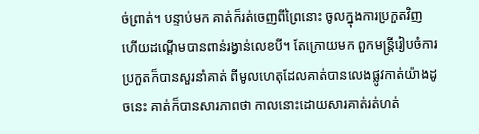ច់ព្រាត់។ បន្ទាប់មក គាត់ក៏រត់ចេញពីព្រៃនោះ ចូលក្នុងការប្រកួតវិញ ហើយដណ្តើមបានពាន់រង្វាន់លេខបី។ តែក្រោយមក ពួកមន្ត្រីរៀបចំការប្រកួតក៏បានសួរនាំគាត់ ពីមូលហេតុដែលគាត់បានលេងផ្លូវកាត់យ៉ាងដូចនេះ គាត់ក៏បានសារភាពថា កាលនោះដោយសារគាត់រត់ហត់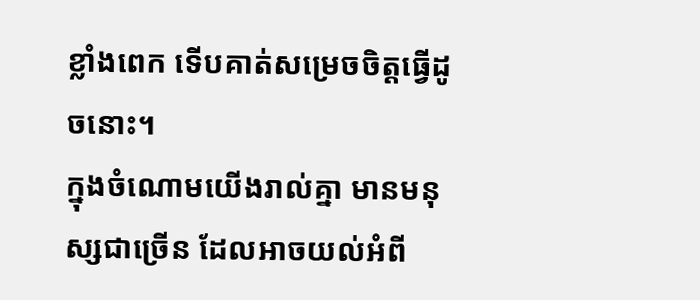ខ្លាំងពេក ទើបគាត់សម្រេចចិត្តធ្វើដូចនោះ។
ក្នុងចំណោមយើងរាល់គ្នា មានមនុស្សជាច្រើន ដែលអាចយល់អំពី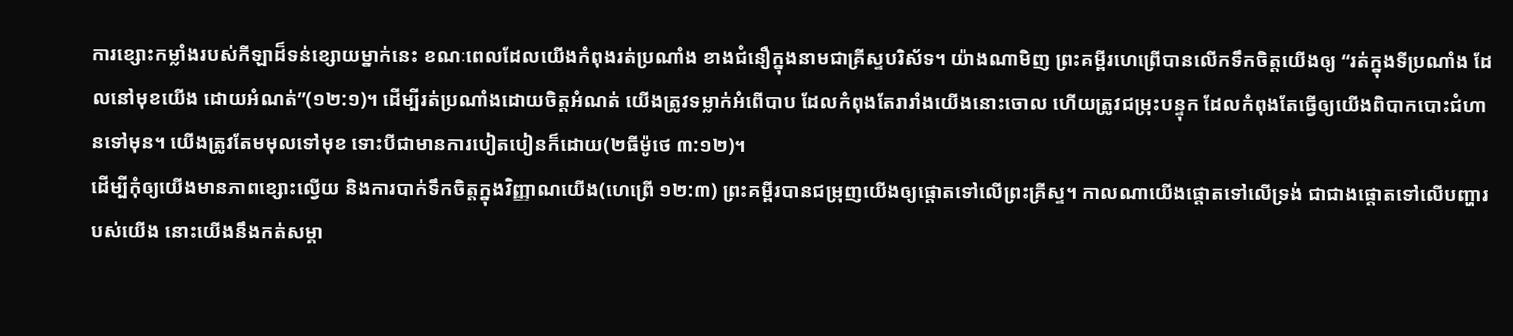ការខ្សោះកម្លាំងរបស់កីឡាដ៏ទន់ខ្សោយម្នាក់នេះ ខណៈពេលដែលយើងកំពុងរត់ប្រណាំង ខាងជំនឿក្នុងនាមជាគ្រីស្ទបរិស័ទ។ យ៉ាងណាមិញ ព្រះគម្ពីរហេព្រើបានលើកទឹកចិត្តយើងឲ្យ “រត់ក្នុងទីប្រណាំង ដែលនៅមុខយើង ដោយអំណត់”(១២:១)។ ដើម្បីរត់ប្រណាំងដោយចិត្តអំណត់ យើងត្រូវទម្លាក់អំពើបាប ដែលកំពុងតែរារាំងយើងនោះចោល ហើយត្រូវជម្រុះបន្ទុក ដែលកំពុងតែធ្វើឲ្យយើងពិបាកបោះជំហានទៅមុន។ យើងត្រូវតែមមុលទៅមុខ ទោះបីជាមានការបៀតបៀនក៏ដោយ(២ធីម៉ូថេ ៣:១២)។
ដើម្បីកុំឲ្យយើងមានភាពខ្សោះល្វើយ និងការបាក់ទឹកចិត្តក្នុងវិញ្ញាណយើង(ហេព្រើ ១២:៣) ព្រះគម្ពីរបានជម្រុញយើងឲ្យផ្តោតទៅលើព្រះគ្រីស្ទ។ កាលណាយើងផ្តោតទៅលើទ្រង់ ជាជាងផ្តោតទៅលើបញ្ហារបស់យើង នោះយើងនឹងកត់សម្គា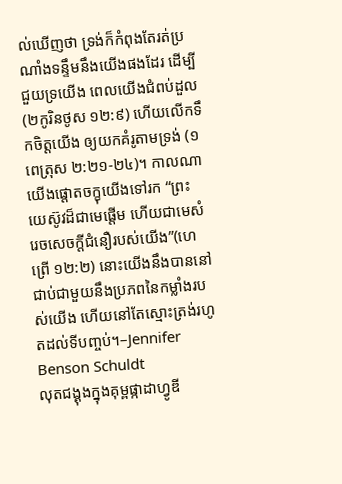ល់ឃើញថា ទ្រង់ក៏កំពុងតែរត់ប្រណាំងទន្ទឹមនឹងយើងផងដែរ ដើម្បីជួយទ្រយើង ពេលយើងជំពប់ដួល(២កូរិនថូស ១២:៩) ហើយលើកទឹកចិត្តយើង ឲ្យយកគំរូតាមទ្រង់ (១ពេត្រុស ២:២១-២៤)។ កាលណាយើងផ្តោតចក្ខុយើងទៅរក “ព្រះយេស៊ូវដ៏ជាមេផ្តើម ហើយជាមេសំរេចសេចក្តីជំនឿរបស់យើង”(ហេព្រើ ១២:២) នោះយើងនឹងបាននៅជាប់ជាមួយនឹងប្រភពនៃកម្លាំងរបស់យើង ហើយនៅតែស្មោះត្រង់រហូតដល់ទីបញ្ចប់។–Jennifer Benson Schuldt
លុតជង្គុងក្នុងគុម្ពផ្កាដាហ្វូឌី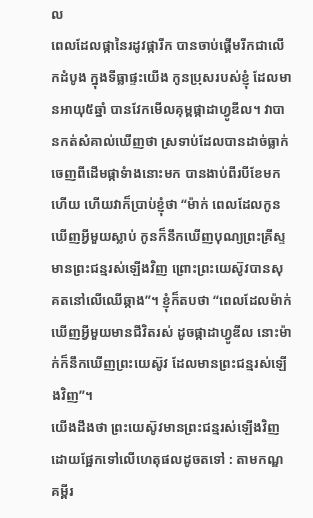ល
ពេលដែលផ្កានៃរដូវផ្ការីក បានចាប់ផ្តើមរីកជាលើកដំបូង ក្នុងទីធ្លាផ្ទះយើង កូនប្រុសរបស់ខ្ញុំ ដែលមានអាយុ៥ឆ្នាំ បានវែកមើលគុម្ពផ្កាដាហ្វូឌីល។ វាបានកត់សំគាល់ឃើញថា ស្រទាប់ដែលបានដាច់ធ្លាក់ចេញពីដើមផ្កាទំាងនោះមក បានងាប់ពីរបីខែមកហើយ ហើយវាក៏ប្រាប់ខ្ញុំថា “ម៉ាក់ ពេលដែលកូនឃើញអ្វីមួយស្លាប់ កូនក៏នឹកឃើញបុណ្យព្រះគ្រីស្ទមានព្រះជន្មរស់ឡើងវិញ ព្រោះព្រះយេស៊ូវបានសុគតនៅលើឈើឆ្កាង”។ ខ្ញុំក៏តបថា “ពេលដែលម៉ាក់ឃើញអ្វីមួយមានជីវិតរស់ ដូចផ្កាដាហ្វូឌីល នោះម៉ាក់ក៏នឹកឃើញព្រះយេស៊ូវ ដែលមានព្រះជន្មរស់ឡើងវិញ”។
យើងដឹងថា ព្រះយេស៊ូវមានព្រះជន្មរស់ឡើងវិញ ដោយផ្អែកទៅលើហេតុផលដូចតទៅ : តាមកណ្ឌគម្ពីរ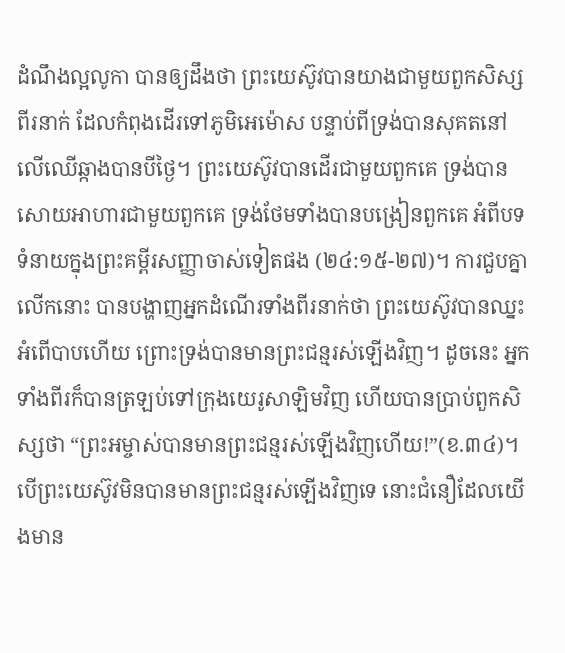ដំណឹងល្អលូកា បានឲ្យដឹងថា ព្រះយេស៊ូវបានយាងជាមួយពួកសិស្សពីរនាក់ ដែលកំពុងដើរទៅភូមិអេម៉ោស បន្ទាប់ពីទ្រង់បានសុគតនៅលើឈើឆ្កាងបានបីថ្ងៃ។ ព្រះយេស៊ូវបានដើរជាមួយពួកគេ ទ្រង់បានសោយអាហារជាមួយពួកគេ ទ្រង់ថែមទាំងបានបង្រៀនពួកគេ អំពីបទទំនាយក្នុងព្រះគម្ពីរសញ្ញាចាស់ទៀតផង (២៤:១៥-២៧)។ ការជួបគ្នាលើកនោះ បានបង្ហាញអ្នកដំណើរទាំងពីរនាក់ថា ព្រះយេស៊ូវបានឈ្នះអំពើបាបហើយ ព្រោះទ្រង់បានមានព្រះជន្មរស់ឡើងវិញ។ ដូចនេះ អ្នកទាំងពីរក៏បានត្រឡប់ទៅក្រុងយេរូសាឡិមវិញ ហើយបានប្រាប់ពួកសិស្សថា “ព្រះអម្ចាស់បានមានព្រះជន្មរស់ឡើងវិញហើយ!”(ខ.៣៤)។
បើព្រះយេស៊ូវមិនបានមានព្រះជន្មរស់ឡើងវិញទេ នោះជំនឿដែលយើងមាន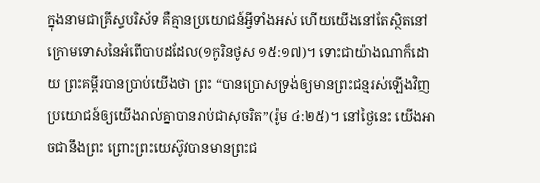ក្នុងនាមជាគ្រីស្ទបរិស័ទ គឺគ្មានប្រយោជន៍អ្វីទាំងអស់ ហើយយើងនៅតែស្ថិតនៅក្រោមទោសនៃអំពើបាបដដែល(១កូរិនថូស ១៥:១៧)។ ទោះជាយ៉ាងណាក៏ដោយ ព្រះគម្ពីរបានប្រាប់យើងថា ព្រះ “បានប្រោសទ្រង់ឲ្យមានព្រះជន្មរស់ឡើងវិញ ប្រយោជន៍ឲ្យយើងរាល់គ្នាបានរាប់ជាសុចរិត”(រ៉ូម ៤:២៥)។ នៅថ្ងៃនេះ យើងអាចជានឹងព្រះ ព្រោះព្រះយេស៊ូវបានមានព្រះជ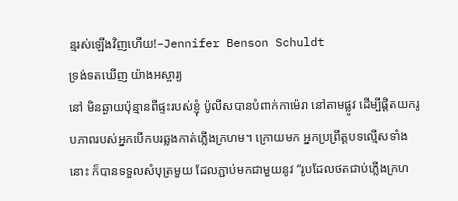ន្មរស់ឡើងវិញហើយ!–Jennifer Benson Schuldt
ទ្រង់ទតឃើញ យ៉ាងអស្ចារ្យ
នៅ មិនឆ្ងាយប៉ុន្មានពីផ្ទះរបស់ខ្ញុំ ប៉ូលីសបានបំពាក់កាម៉េរា នៅតាមផ្លូវ ដើម្បីផ្តិតយករូបភាពរបស់អ្នកបើកបរឆ្លងកាត់ភ្លើងក្រហម។ ក្រោយមក អ្នកប្រព្រឹត្តបទល្មើសទាំងនោះ ក៏បានទទួលសំបុត្រមួយ ដែលភ្ជាប់មកជាមួយនូវ “រូបដែលថតជាប់ភ្លើងក្រហ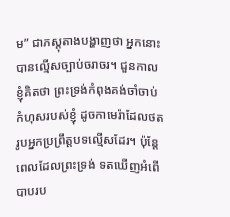ម” ជាភស្តុតាងបង្ហាញថា អ្នកនោះបានល្មើសច្បាប់ចរាចរ។ ជួនកាល ខ្ញុំគិតថា ព្រះទ្រង់កំពុងគង់ចាំចាប់កំហុសរបស់ខ្ញុំ ដូចកាមេរ៉ាដែលថតរូបអ្នកប្រព្រឹត្តបទល្មើសដែរ។ ប៉ុន្តែ ពេលដែលព្រះទ្រង់ ទតឃើញអំពើបាបរប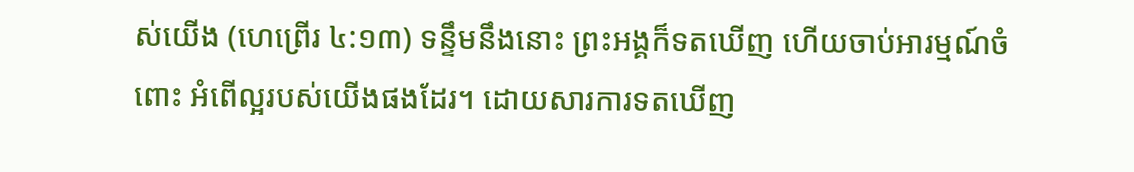ស់យើង (ហេព្រើរ ៤:១៣) ទន្ទឹមនឹងនោះ ព្រះអង្គក៏ទតឃើញ ហើយចាប់អារម្មណ៍ចំពោះ អំពើល្អរបស់យើងផងដែរ។ ដោយសារការទតឃើញ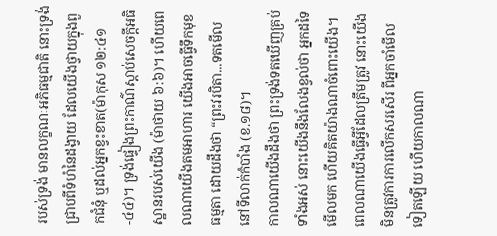របស់ទ្រង់ មានលក្ខណៈអភិធម្មជាតិ នោះទ្រង់ជ្រាបពីទំហំនៃដង្វាយ ដែលយើងថ្វាយក្នុងពួកជំនុំ ឬដល់អ្នកខ្វះខាត(ម៉ាកុស ១២:៤១-៤៤)។ ទ្រង់ផ្ទៀងព្រះកាណ៌ស្តាប់សេចក្តីអធិស្ឋានរបស់យើង (ម៉ាថាយ ៦:៦)។ ហើយពេលណាយើងតមអាហារ យើងអាចធ្វើទឹកមុខធម្មតា ដោយដឹងថា “ព្រះវរបិតា...ទតមើលនៅទីលាក់កំបាំង (ខ.១៨)។
កាលណាយើងដឹងថា ព្រះទ្រង់ទតឃើញគ្រប់ទាំងអស់ នោះយើងនឹងលែងខ្វល់ថា អ្នកដទៃមើលមក ហើយគិតយ៉ាងណាចំពោះយើង។ ពេលណាយើងធ្វើអ្វីដែលត្រឹមត្រូវ នោះយើងមិនត្រូវការការលើកសរសើរ ពីអ្នកចាំមើលទៀតឡើយ ហើយកាលណា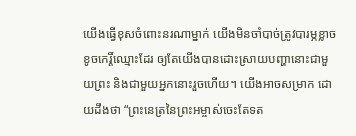យើងធ្វើខុសចំពោះនរណាម្នាក់ យើងមិនចាំបាច់ត្រូវបារម្ភខ្លាចខូចកេរ្តិ៍ឈ្មោះដែរ ឲ្យតែយើងបានដោះស្រាយបញ្ហានោះជាមួយព្រះ និងជាមួយអ្នកនោះរួចហើយ។ យើងអាចសម្រាក ដោយដឹងថា “ព្រះនេត្រនៃព្រះអម្ចាស់ចេះតែទត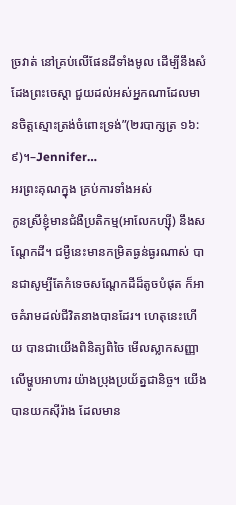ច្រវាត់ នៅគ្រប់លើផែនដីទាំងមូល ដើម្បីនឹងសំដែងព្រះចេស្តា ជួយដល់អស់អ្នកណាដែលមានចិត្តស្មោះត្រង់ចំពោះទ្រង់”(២របាក្សត្រ ១៦:៩)។–Jennifer…
អរព្រះគុណក្នុង គ្រប់ការទាំងអស់
កូនស្រីខ្ញុំមានជំងឺប្រតិកម្ម(អាលែកហ្ស៊ី) នឹងសណ្តែកដី។ ជម្ងឺនេះមានកម្រិតធ្ងន់ធ្ងរណាស់ បានជាសូម្បីតែកំទេចសណ្តែកដីដ៏តូចបំផុត ក៏អាចគំរាមដល់ជីវិតនាងបានដែរ។ ហេតុនេះហើយ បានជាយើងពិនិត្យពិចៃ មើលស្លាកសញ្ញាលើម្ហូបអាហារ យ៉ាងប្រុងប្រយ័ត្នជានិច្ច។ យើងបានយកស៊ីរ៉ាង ដែលមាន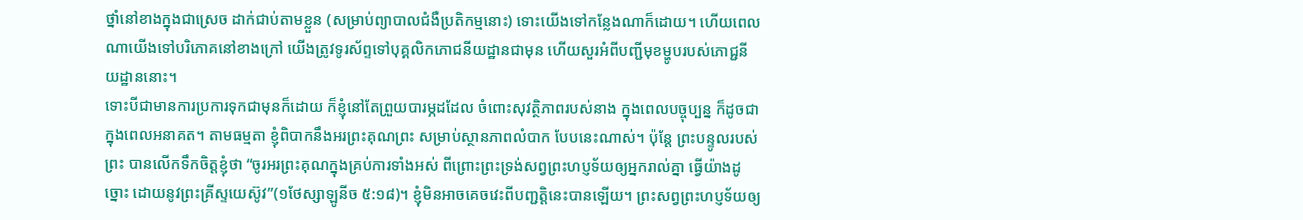ថ្នាំនៅខាងក្នុងជាស្រេច ដាក់ជាប់តាមខ្លួន (សម្រាប់ព្យាបាលជំងឺប្រតិកម្មនោះ) ទោះយើងទៅកន្លែងណាក៏ដោយ។ ហើយពេលណាយើងទៅបរិភោគនៅខាងក្រៅ យើងត្រូវទូរស័ព្ទទៅបុគ្គលិកភោជនីយដ្ឋានជាមុន ហើយសួរអំពីបញ្ជីមុខម្ហូបរបស់ភោជ្ជនីយដ្ឋាននោះ។
ទោះបីជាមានការប្រការទុកជាមុនក៏ដោយ ក៏ខ្ញុំនៅតែព្រួយបារម្ភដដែល ចំពោះសុវត្ថិភាពរបស់នាង ក្នុងពេលបច្ចុប្បន្ន ក៏ដូចជាក្នុងពេលអនាគត។ តាមធម្មតា ខ្ញុំពិបាកនឹងអរព្រះគុណព្រះ សម្រាប់ស្ថានភាពលំបាក បែបនេះណាស់។ ប៉ុន្តែ ព្រះបន្ទូលរបស់ព្រះ បានលើកទឹកចិត្តខ្ញុំថា “ចូរអរព្រះគុណក្នុងគ្រប់ការទាំងអស់ ពីព្រោះព្រះទ្រង់សព្វព្រះហប្ញទ័យឲ្យអ្នករាល់គ្នា ធ្វើយ៉ាងដូច្នោះ ដោយនូវព្រះគ្រីស្ទយេស៊ូវ”(១ថែស្សាឡូនីច ៥:១៨)។ ខ្ញុំមិនអាចគេចវេះពីបញ្ជត្តិនេះបានឡើយ។ ព្រះសព្វព្រះហប្ញទ័យឲ្យ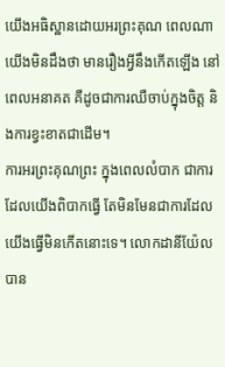យើងអធិស្ឋានដោយអរព្រះគុណ ពេលណាយើងមិនដឹងថា មានរឿងអ្វីនឹងកើតឡើង នៅពេលអនាគត គឺដូចជាការឈឺចាប់ក្នុងចិត្ត និងការខ្វះខាតជាដើម។
ការអរព្រះគុណព្រះ ក្នុងពេលលំបាក ជាការដែលយើងពិបាកធ្វើ តែមិនមែនជាការដែលយើងធ្វើមិនកើតនោះទេ។ លោកដានីយ៉ែល បាន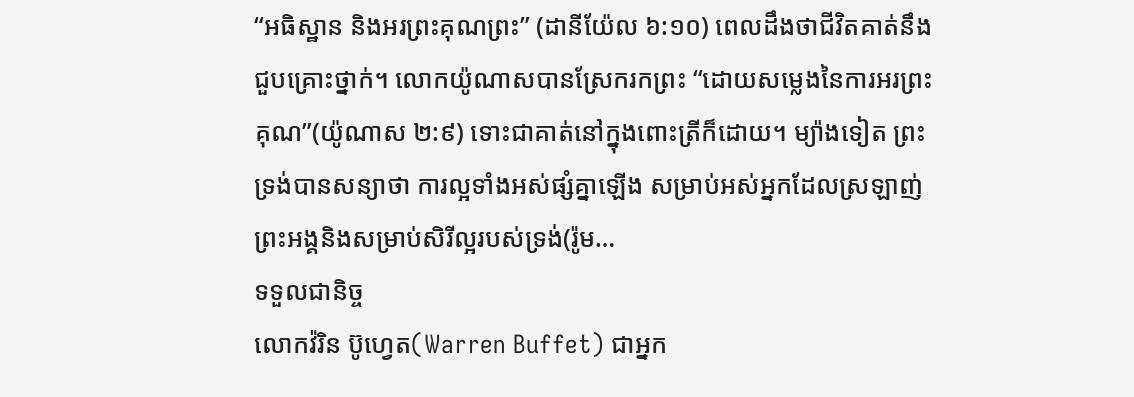“អធិស្ឋាន និងអរព្រះគុណព្រះ” (ដានីយ៉ែល ៦:១០) ពេលដឹងថាជីវិតគាត់នឹងជួបគ្រោះថ្នាក់។ លោកយ៉ូណាសបានស្រែករកព្រះ “ដោយសម្លេងនៃការអរព្រះគុណ”(យ៉ូណាស ២:៩) ទោះជាគាត់នៅក្នុងពោះត្រីក៏ដោយ។ ម្យ៉ាងទៀត ព្រះទ្រង់បានសន្យាថា ការល្អទាំងអស់ផ្សំគ្នាឡើង សម្រាប់អស់អ្នកដែលស្រឡាញ់ព្រះអង្គនិងសម្រាប់សិរីល្អរបស់ទ្រង់(រ៉ូម…
ទទួលជានិច្ច
លោកវ៉រិន ប៊ូហ្វេត(Warren Buffet) ជាអ្នក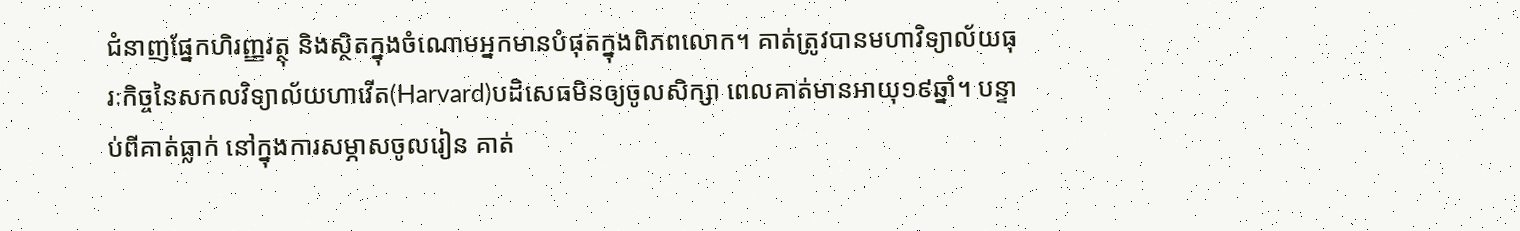ជំនាញផ្នែកហិរញ្ញវត្ថុ និងស្ថិតក្នុងចំណោមអ្នកមានបំផុតក្នុងពិភពលោក។ គាត់ត្រូវបានមហាវិទ្យាល័យធុរៈកិច្ចនៃសកលវិទ្យាល័យហាវើត(Harvard)បដិសេធមិនឲ្យចូលសិក្សា ពេលគាត់មានអាយុ១៩ឆ្នាំ។ បន្ទាប់ពីគាត់ធ្លាក់ នៅក្នុងការសម្ភាសចូលរៀន គាត់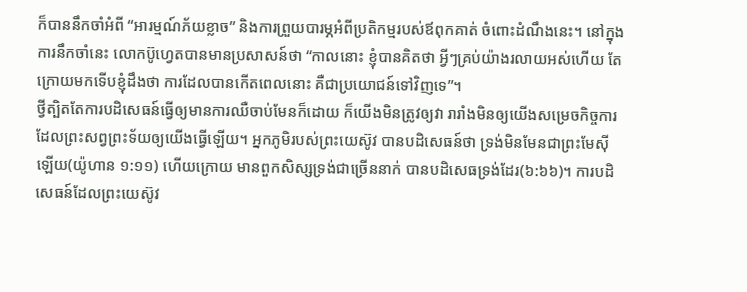ក៏បាននឹកចាំអំពី “អារម្មណ៍ភ័យខ្លាច” និងការព្រួយបារម្ភអំពីប្រតិកម្មរបស់ឪពុកគាត់ ចំពោះដំណឹងនេះ។ នៅក្នុងការនឹកចាំនេះ លោកប៊ូហ្វេតបានមានប្រសាសន៍ថា “កាលនោះ ខ្ញុំបានគិតថា អ្វីៗគ្រប់យ៉ាងរលាយអស់ហើយ តែក្រោយមកទើបខ្ញុំដឹងថា ការដែលបានកើតពេលនោះ គឺជាប្រយោជន៍ទៅវិញទេ”។
ថ្វីត្បិតតែការបដិសេធន៍ធ្វើឲ្យមានការឈឺចាប់មែនក៏ដោយ ក៏យើងមិនត្រូវឲ្យវា រារាំងមិនឲ្យយើងសម្រេចកិច្ចការ ដែលព្រះសព្វព្រះទ័យឲ្យយើងធ្វើឡើយ។ អ្នកភូមិរបស់ព្រះយេស៊ូវ បានបដិសេធន៍ថា ទ្រង់មិនមែនជាព្រះមែស៊ីឡើយ(យ៉ូហាន ១:១១) ហើយក្រោយ មានពួកសិស្សទ្រង់ជាច្រើននាក់ បានបដិសេធទ្រង់ដែរ(៦:៦៦)។ ការបដិសេធន៍ដែលព្រះយេស៊ូវ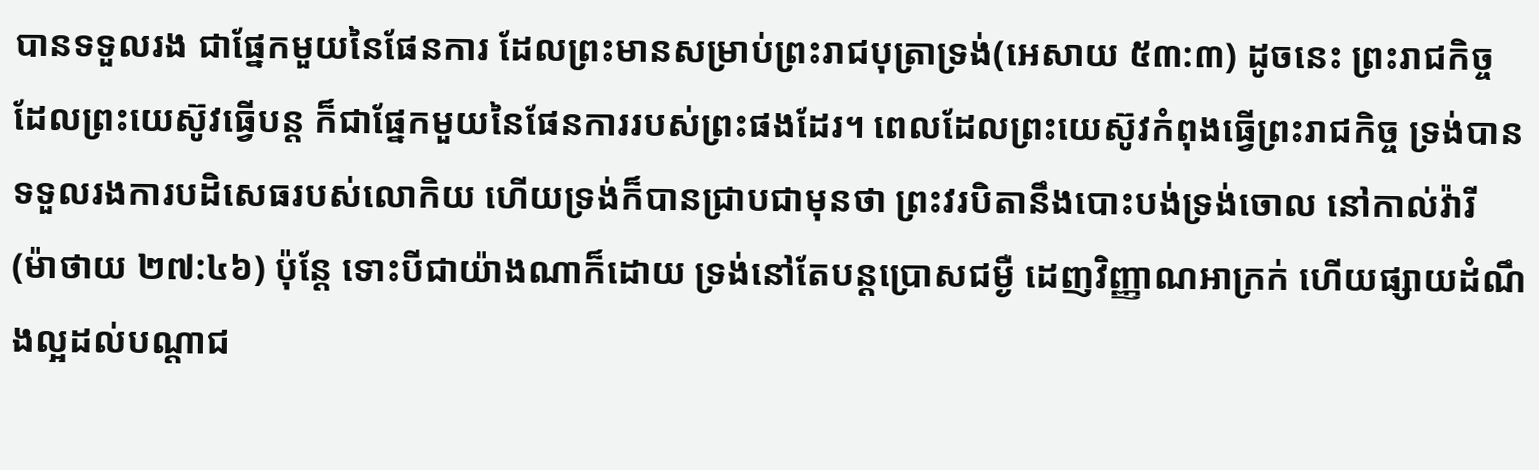បានទទួលរង ជាផ្នែកមួយនៃផែនការ ដែលព្រះមានសម្រាប់ព្រះរាជបុត្រាទ្រង់(អេសាយ ៥៣:៣) ដូចនេះ ព្រះរាជកិច្ច ដែលព្រះយេស៊ូវធ្វើបន្ត ក៏ជាផ្នែកមួយនៃផែនការរបស់ព្រះផងដែរ។ ពេលដែលព្រះយេស៊ូវកំពុងធ្វើព្រះរាជកិច្ច ទ្រង់បានទទួលរងការបដិសេធរបស់លោកិយ ហើយទ្រង់ក៏បានជ្រាបជាមុនថា ព្រះវរបិតានឹងបោះបង់ទ្រង់ចោល នៅកាល់វ៉ារី (ម៉ាថាយ ២៧:៤៦) ប៉ុន្តែ ទោះបីជាយ៉ាងណាក៏ដោយ ទ្រង់នៅតែបន្តប្រោសជម្ងឺ ដេញវិញ្ញាណអាក្រក់ ហើយផ្សាយដំណឹងល្អដល់បណ្តាជ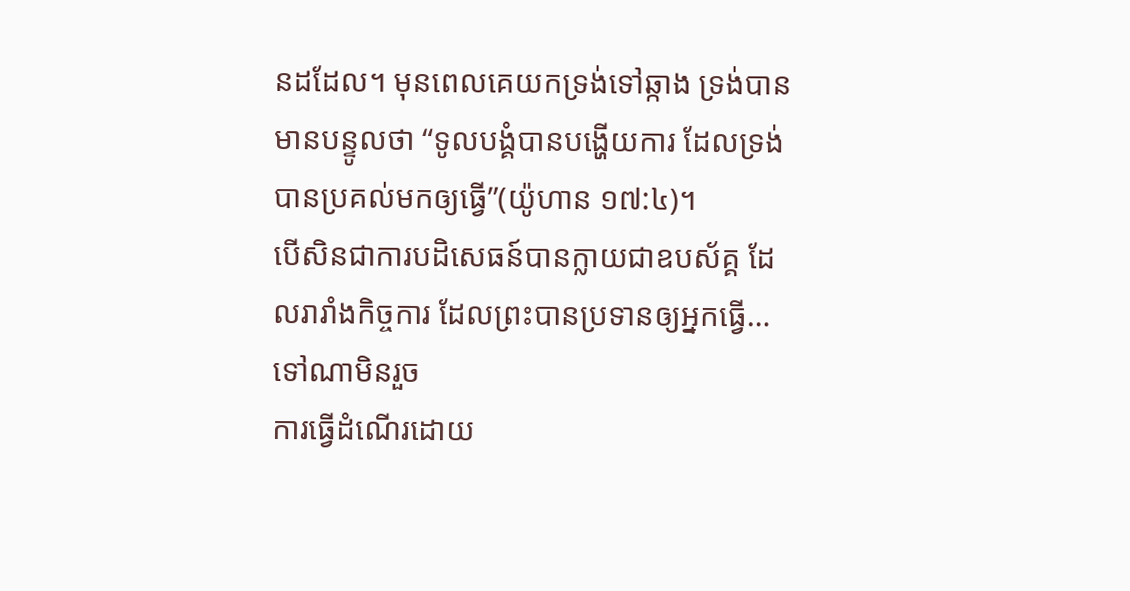នដដែល។ មុនពេលគេយកទ្រង់ទៅឆ្កាង ទ្រង់បានមានបន្ទូលថា “ទូលបង្គំបានបង្ហើយការ ដែលទ្រង់បានប្រគល់មកឲ្យធ្វើ”(យ៉ូហាន ១៧:៤)។
បើសិនជាការបដិសេធន៍បានក្លាយជាឧបស័គ្គ ដែលរារាំងកិច្ចការ ដែលព្រះបានប្រទានឲ្យអ្នកធ្វើ…
ទៅណាមិនរួច
ការធ្វើដំណើរដោយ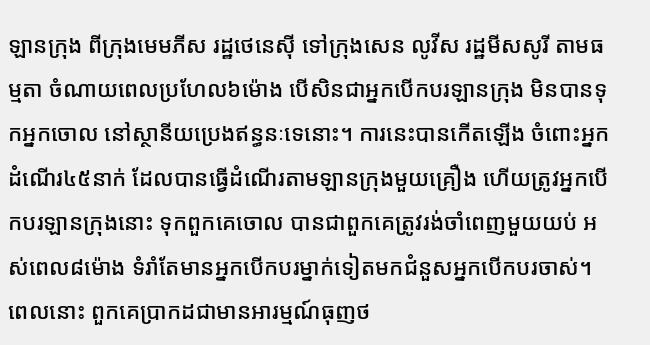ឡានក្រុង ពីក្រុងមេមភីស រដ្ឋថេនេស៊ី ទៅក្រុងសេន លូវីស រដ្ឋមីសសូរី តាមធម្មតា ចំណាយពេលប្រហែល៦ម៉ោង បើសិនជាអ្នកបើកបរឡានក្រុង មិនបានទុកអ្នកចោល នៅស្ថានីយប្រេងឥន្ធនៈទេនោះ។ ការនេះបានកើតឡើង ចំពោះអ្នកដំណើរ៤៥នាក់ ដែលបានធ្វើដំណើរតាមឡានក្រុងមួយគ្រឿង ហើយត្រូវអ្នកបើកបរឡានក្រុងនោះ ទុកពួកគេចោល បានជាពួកគេត្រូវរង់ចាំពេញមួយយប់ អស់ពេល៨ម៉ោង ទំរាំតែមានអ្នកបើកបរម្នាក់ទៀតមកជំនួសអ្នកបើកបរចាស់។ ពេលនោះ ពួកគេប្រាកដជាមានអារម្មណ៍ធុញថ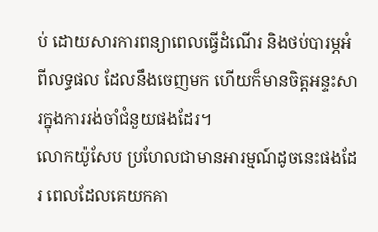ប់ ដោយសារការពន្យាពេលធ្វើដំណើរ និងថប់បារម្ភអំពីលទ្ធផល ដែលនឹងចេញមក ហើយក៏មានចិត្តអន្ទះសារក្នុងការរង់ចាំជំនួយផងដែរ។
លោកយ៉ូសែប ប្រហែលជាមានអារម្មណ៍ដូចនេះផងដែរ ពេលដែលគេយកគា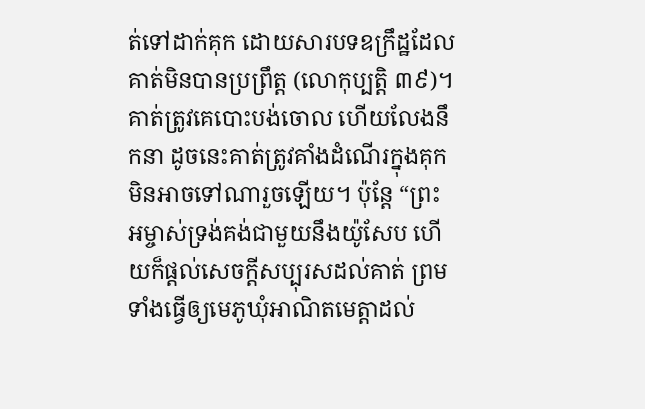ត់ទៅដាក់គុក ដោយសារបទឧក្រឹដ្ឋដែលគាត់មិនបានប្រព្រឹត្ត (លោកុប្បត្តិ ៣៩)។ គាត់ត្រូវគេបោះបង់ចោល ហើយលែងនឹកនា ដូចនេះគាត់ត្រូវគាំងដំណើរក្នុងគុក មិនអាចទៅណារួចឡើយ។ ប៉ុន្តែ “ព្រះអម្ចាស់ទ្រង់គង់ជាមួយនឹងយ៉ូសែប ហើយក៏ផ្តល់សេចក្តីសប្បុរសដល់គាត់ ព្រមទាំងធ្វើឲ្យមេភូឃុំអាណិតមេត្តាដល់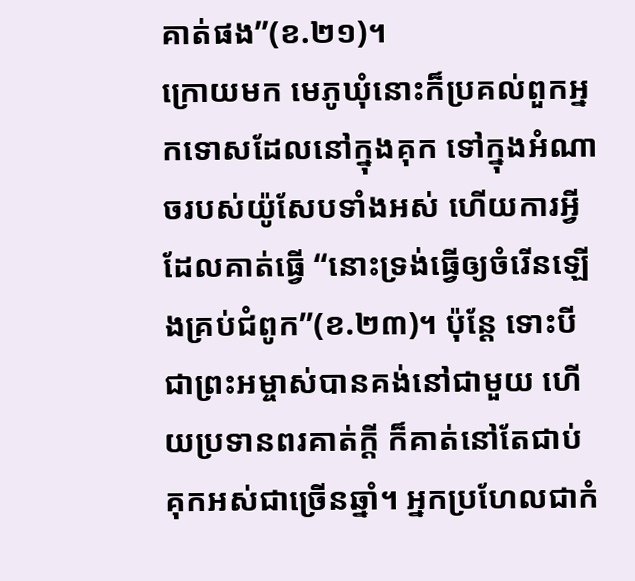គាត់ផង”(ខ.២១)។
ក្រោយមក មេភូឃុំនោះក៏ប្រគល់ពួកអ្នកទោសដែលនៅក្នុងគុក ទៅក្នុងអំណាចរបស់យ៉ូសែបទាំងអស់ ហើយការអ្វីដែលគាត់ធ្វើ “នោះទ្រង់ធ្វើឲ្យចំរើនឡើងគ្រប់ជំពូក”(ខ.២៣)។ ប៉ុន្តែ ទោះបីជាព្រះអម្ចាស់បានគង់នៅជាមួយ ហើយប្រទានពរគាត់ក្តី ក៏គាត់នៅតែជាប់គុកអស់ជាច្រើនឆ្នាំ។ អ្នកប្រហែលជាកំ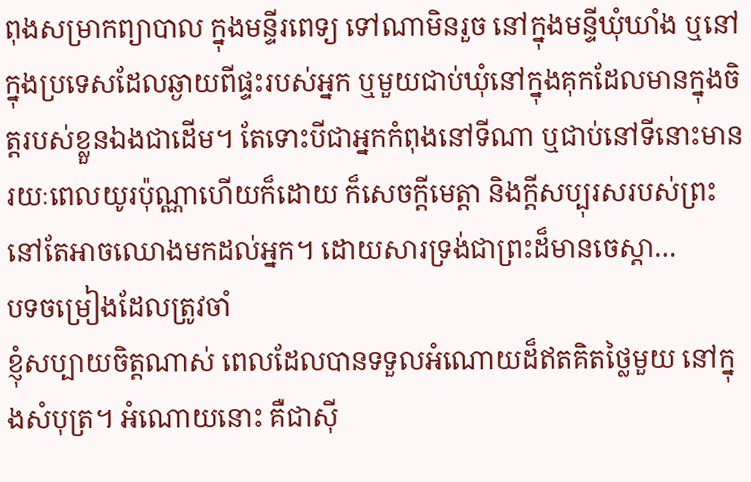ពុងសម្រាកព្យាបាល ក្នុងមន្ទីរពេទ្យ ទៅណាមិនរួច នៅក្នុងមន្ទីឃុំឃាំង ឬនៅក្នុងប្រទេសដែលឆ្ងាយពីផ្ទះរបស់អ្នក ឬមួយជាប់ឃុំនៅក្នុងគុកដែលមានក្នុងចិត្តរបស់ខ្លួនឯងជាដើម។ តែទោះបីជាអ្នកកំពុងនៅទីណា ឬជាប់នៅទីនោះមានរយៈពេលយូរប៉ុណ្ណាហើយក៏ដោយ ក៏សេចក្តីមេត្តា និងក្តីសប្បុរសរបស់ព្រះ នៅតែអាចឈោងមកដល់អ្នក។ ដោយសារទ្រង់ជាព្រះដ៏មានចេស្តា…
បទចម្រៀងដែលត្រូវចាំ
ខ្ញុំសប្បាយចិត្តណាស់ ពេលដែលបានទទួលអំណោយដ៏ឥតគិតថ្លៃមួយ នៅក្នុងសំបុត្រ។ អំណោយនោះ គឺជាស៊ី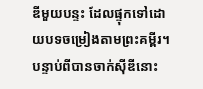ឌីមួយបន្ទះ ដែលផ្ទុកទៅដោយបទចម្រៀងតាមព្រះគម្ពីរ។ បន្ទាប់ពីបានចាក់ស៊ីឌីនោះ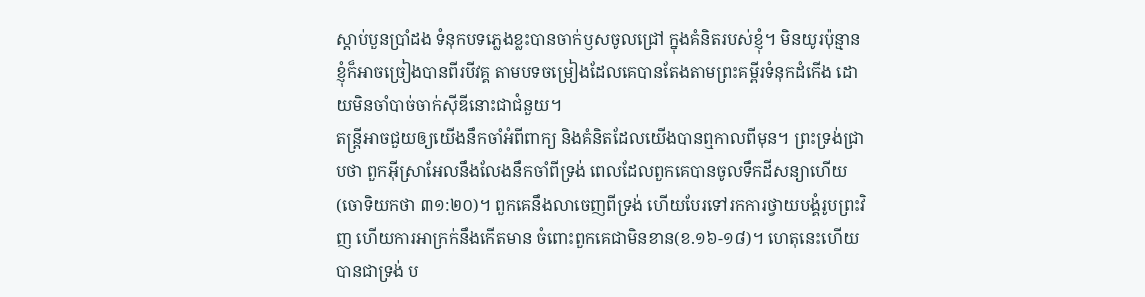ស្តាប់បួនប្រាំដង ទំនុកបទភ្លេងខ្លះបានចាក់ឫសចូលជ្រៅ ក្នុងគំនិតរបស់ខ្ញុំ។ មិនយូរប៉ុន្មាន ខ្ញុំក៏អាចច្រៀងបានពីរបីវគ្គ តាមបទចម្រៀងដែលគេបានតែងតាមព្រះគម្ពីរទំនុកដំកើង ដោយមិនចាំបាច់ចាក់ស៊ីឌីនោះជាជំនួយ។
តន្រ្តីអាចជួយឲ្យយើងនឹកចាំអំពីពាក្យ និងគំនិតដែលយើងបានឮកាលពីមុន។ ព្រះទ្រង់ជ្រាបថា ពួកអ៊ីស្រាអែលនឹងលែងនឹកចាំពីទ្រង់ ពេលដែលពួកគេបានចូលទឹកដីសន្យាហើយ(ចោទិយកថា ៣១:២០)។ ពួកគេនឹងលាចេញពីទ្រង់ ហើយបែរទៅរកការថ្វាយបង្គំរូបព្រះវិញ ហើយការអាក្រក់នឹងកើតមាន ចំពោះពួកគេជាមិនខាន(ខ.១៦-១៨)។ ហេតុនេះហើយបានជាទ្រង់ ប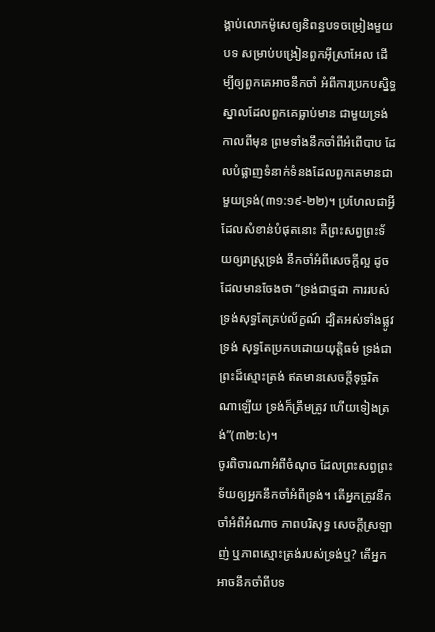ង្គាប់លោកម៉ូសេឲ្យនិពន្ធបទចម្រៀងមួយបទ សម្រាប់បង្រៀនពួកអ៊ីស្រាអែល ដើម្បីឲ្យពួកគេអាចនឹកចាំ អំពីការប្រកបស្និទ្ធស្នាលដែលពួកគេធ្លាប់មាន ជាមួយទ្រង់កាលពីមុន ព្រមទាំងនឹកចាំពីអំពើបាប ដែលបំផ្លាញទំនាក់ទំនងដែលពួកគេមានជាមួយទ្រង់(៣១:១៩-២២)។ ប្រហែលជាអ្វីដែលសំខាន់បំផុតនោះ គឺព្រះសព្វព្រះទ័យឲ្យរាស្រ្តទ្រង់ នឹកចាំអំពីសេចក្តីល្អ ដូចដែលមានចែងថា “ទ្រង់ជាថ្មដា ការរបស់ទ្រង់សុទ្ធតែគ្រប់ល័ក្ខណ៍ ដ្បិតអស់ទាំងផ្លូវទ្រង់ សុទ្ធតែប្រកបដោយយុត្តិធម៌ ទ្រង់ជាព្រះដ៏ស្មោះត្រង់ ឥតមានសេចក្តីទុច្ចរិតណាឡើយ ទ្រង់ក៏ត្រឹមត្រូវ ហើយទៀងត្រង់”(៣២:៤)។
ចូរពិចារណាអំពីចំណុច ដែលព្រះសព្វព្រះទ័យឲ្យអ្នកនឹកចាំអំពីទ្រង់។ តើអ្នកត្រូវនឹកចាំអំពីអំណាច ភាពបរិសុទ្ធ សេចក្តីស្រឡាញ់ ឬភាពស្មោះត្រង់របស់ទ្រង់ឬ? តើអ្នកអាចនឹកចាំពីបទ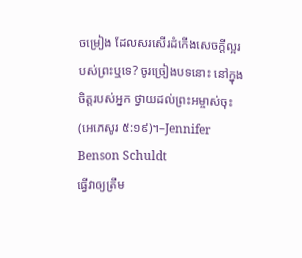ចម្រៀង ដែលសរសើរដំកើងសេចក្តីល្អរបស់ព្រះឬទេ? ចូរច្រៀងបទនោះ នៅក្នុងចិត្តរបស់អ្នក ថ្វាយដល់ព្រះអម្ចាស់ចុះ(អេភេសូរ ៥:១៩)។–Jennifer Benson Schuldt
ធ្វើវាឲ្យត្រឹម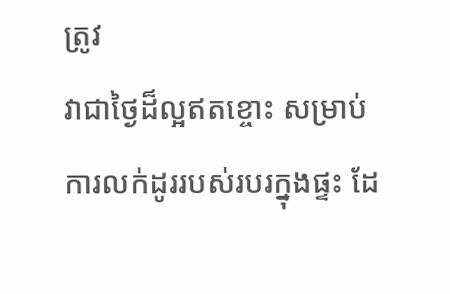ត្រូវ
វាជាថ្ងៃដ៏ល្អឥតខ្ចោះ សម្រាប់ការលក់ដូររបស់របរក្នុងផ្ទះ ដែ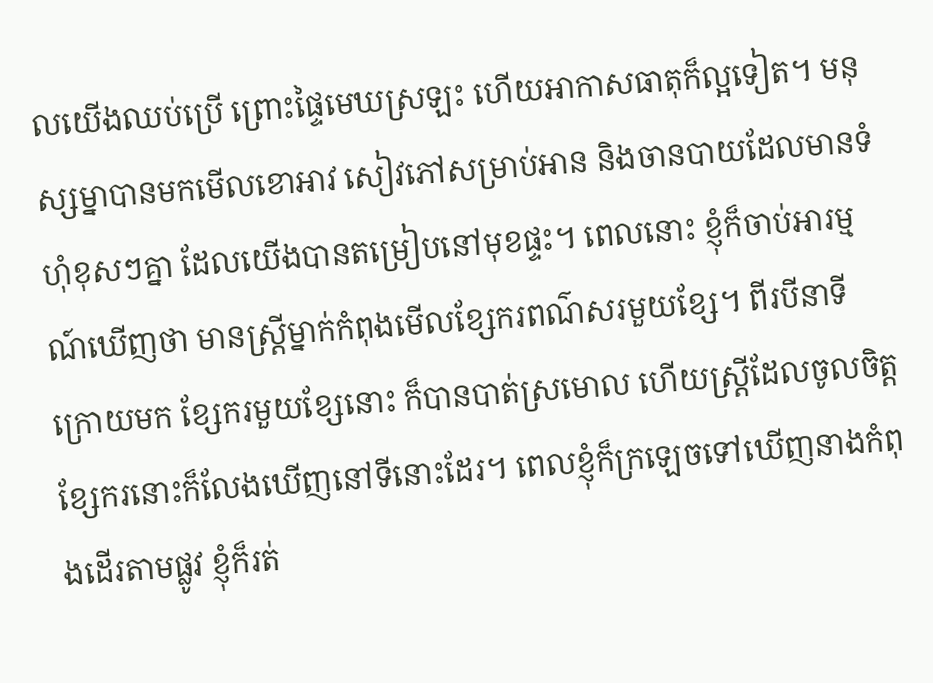លយើងឈប់ប្រើ ព្រោះផ្ទៃមេឃស្រឡះ ហើយអាកាសធាតុក៏ល្អទៀត។ មនុស្សម្នាបានមកមើលខោអាវ សៀវភៅសម្រាប់អាន និងចានបាយដែលមានទំហុំខុសៗគ្នា ដែលយើងបានតម្រៀបនៅមុខផ្ទះ។ ពេលនោះ ខ្ញុំក៏ចាប់អារម្មណ៍ឃើញថា មានស្រ្តីម្នាក់កំពុងមើលខ្សែករពណ៌សរមួយខ្សែ។ ពីរបីនាទីក្រោយមក ខ្សែករមួយខ្សែនោះ ក៏បានបាត់ស្រមោល ហើយស្រ្តីដែលចូលចិត្តខ្សែករនោះក៏លែងឃើញនៅទីនោះដែរ។ ពេលខ្ញុំក៏ក្រឡេចទៅឃើញនាងកំពុងដើរតាមផ្លូវ ខ្ញុំក៏រត់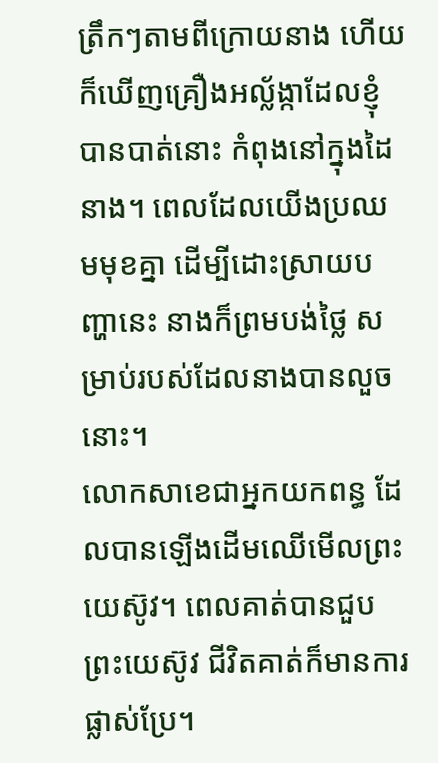ត្រឹកៗតាមពីក្រោយនាង ហើយក៏ឃើញគ្រឿងអល្ល័ង្កាដែលខ្ញុំបានបាត់នោះ កំពុងនៅក្នុងដៃនាង។ ពេលដែលយើងប្រឈមមុខគ្នា ដើម្បីដោះស្រាយបញ្ហានេះ នាងក៏ព្រមបង់ថ្លៃ សម្រាប់របស់ដែលនាងបានលួចនោះ។
លោកសាខេជាអ្នកយកពន្ធ ដែលបានឡើងដើមឈើមើលព្រះយេស៊ូវ។ ពេលគាត់បានជួបព្រះយេស៊ូវ ជីវិតគាត់ក៏មានការផ្លាស់ប្រែ។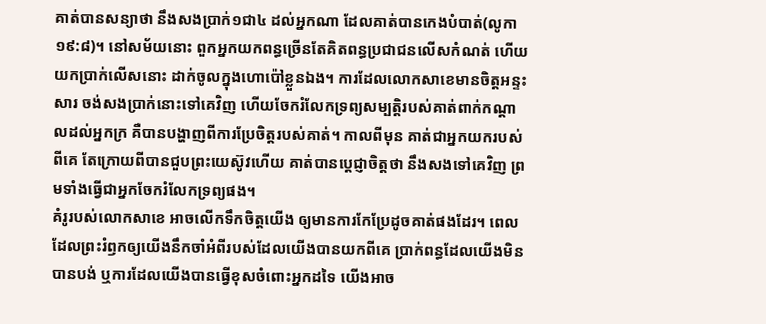គាត់បានសន្យាថា នឹងសងប្រាក់១ជា៤ ដល់អ្នកណា ដែលគាត់បានកេងបំបាត់(លូកា ១៩:៨)។ នៅសម័យនោះ ពួកអ្នកយកពន្ធច្រើនតែគិតពន្ធប្រជាជនលើសកំណត់ ហើយយកប្រាក់លើសនោះ ដាក់ចូលក្នុងហោប៉ៅខ្លួនឯង។ ការដែលលោកសាខេមានចិត្តអន្ទះសារ ចង់សងប្រាក់នោះទៅគេវិញ ហើយចែករំលែកទ្រព្យសម្បត្តិរបស់គាត់ពាក់កណ្តាលដល់អ្នកក្រ គឺបានបង្ហាញពីការប្រែចិត្តរបស់គាត់។ កាលពីមុន គាត់ជាអ្នកយករបស់ពីគេ តែក្រោយពីបានជួបព្រះយេស៊ូវហើយ គាត់បានប្តេជ្ញាចិត្តថា នឹងសងទៅគេវិញ ព្រមទាំងធ្វើជាអ្នកចែករំលែកទ្រព្យផង។
គំរូរបស់លោកសាខេ អាចលើកទឹកចិត្តយើង ឲ្យមានការកែប្រែដូចគាត់ផងដែរ។ ពេលដែលព្រះរំឭកឲ្យយើងនឹកចាំអំពីរបស់ដែលយើងបានយកពីគេ ប្រាក់ពន្ធដែលយើងមិនបានបង់ ឬការដែលយើងបានធ្វើខុសចំពោះអ្នកដទៃ យើងអាច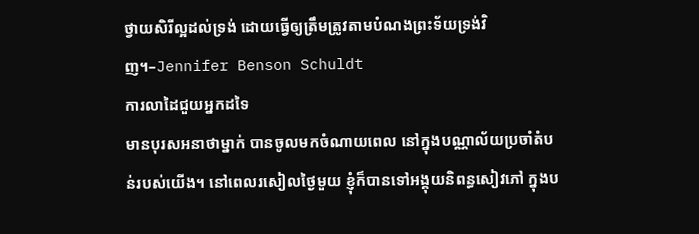ថ្វាយសិរីល្អដល់ទ្រង់ ដោយធ្វើឲ្យត្រឹមត្រូវតាមបំណងព្រះទ័យទ្រង់វិញ។–Jennifer Benson Schuldt
ការលាដៃជួយអ្នកដទៃ
មានបុរសអនាថាម្នាក់ បានចូលមកចំណាយពេល នៅក្នុងបណ្ណាល័យប្រចាំតំបន់របស់យើង។ នៅពេលរសៀលថ្ងៃមួយ ខ្ញុំក៏បានទៅអង្គុយនិពន្ធសៀវភៅ ក្នុងប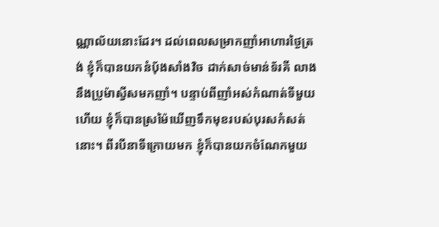ណ្ណាល័យនោះដែរ។ ដល់ពេលសម្រាកញាំអាហារថ្ងៃត្រង់ ខ្ញុំក៏បានយកនំប៉័ងសាំងវិច ដាក់សាច់មាន់ទ័រគី លាងនឹងប្រូម៉ាស្វីសមកញាំ។ បន្ទាប់ពីញាំអស់កំណាត់ទីមួយហើយ ខ្ញុំក៏បានស្រម៉ៃឃើញទឹកមុខរបស់បុរសកំសត់នោះ។ ពីរបីនាទីក្រោយមក ខ្ញុំក៏បានយកចំណែកមួយ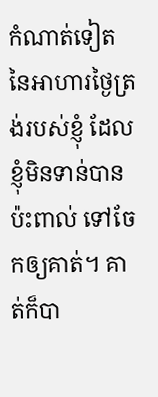កំណាត់ទៀត នៃអាហារថ្ងៃត្រង់របស់ខ្ញុំ ដែលខ្ញុំមិនទាន់បានប៉ះពាល់ ទៅចែកឲ្យគាត់។ គាត់ក៏បា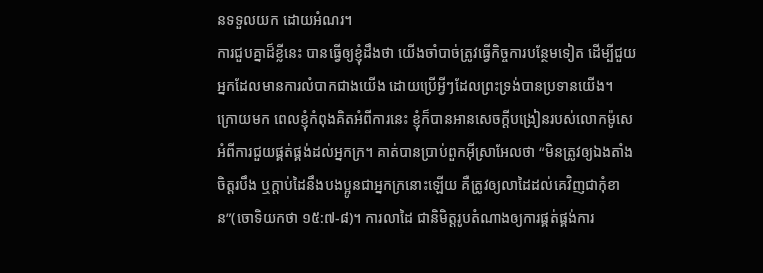នទទួលយក ដោយអំណរ។
ការជួបគ្នាដ៏ខ្លីនេះ បានធ្វើឲ្យខ្ញុំដឹងថា យើងចាំបាច់ត្រូវធ្វើកិច្ចការបន្ថែមទៀត ដើម្បីជួយអ្នកដែលមានការលំបាកជាងយើង ដោយប្រើអ្វីៗដែលព្រះទ្រង់បានប្រទានយើង។ ក្រោយមក ពេលខ្ញុំកំពុងគិតអំពីការនេះ ខ្ញុំក៏បានអានសេចក្តីបង្រៀនរបស់លោកម៉ូសេ អំពីការជួយផ្គត់ផ្គង់ដល់អ្នកក្រ។ គាត់បានប្រាប់ពួកអ៊ីស្រាអែលថា “មិនត្រូវឲ្យឯងតាំងចិត្តរបឹង ឬក្តាប់ដៃនឹងបងប្អូនជាអ្នកក្រនោះឡើយ គឺត្រូវឲ្យលាដៃដល់គេវិញជាកុំខាន”(ចោទិយកថា ១៥:៧-៨)។ ការលាដៃ ជានិមិត្តរូបតំណាងឲ្យការផ្គត់ផ្គង់ការ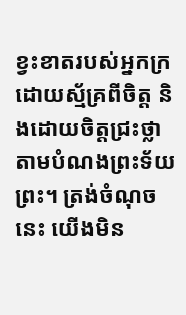ខ្វះខាតរបស់អ្នកក្រ ដោយស្ម័គ្រពីចិត្ត និងដោយចិត្តជ្រះថ្លា តាមបំណងព្រះទ័យព្រះ។ ត្រង់ចំណុចនេះ យើងមិន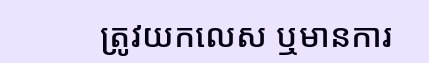ត្រូវយកលេស ឬមានការ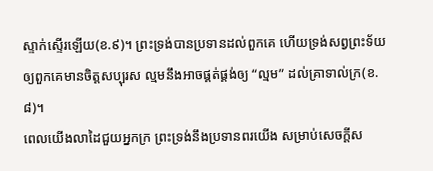ស្ទាក់ស្ទើរឡើយ(ខ.៩)។ ព្រះទ្រង់បានប្រទានដល់ពួកគេ ហើយទ្រង់សព្វព្រះទ័យឲ្យពួកគេមានចិត្តសប្បុរស ល្មមនឹងអាចផ្គត់ផ្គង់ឲ្យ “ល្មម” ដល់គ្រាទាល់ក្រ(ខ.៨)។
ពេលយើងលាដៃជួយអ្នកក្រ ព្រះទ្រង់នឹងប្រទានពរយើង សម្រាប់សេចក្តីស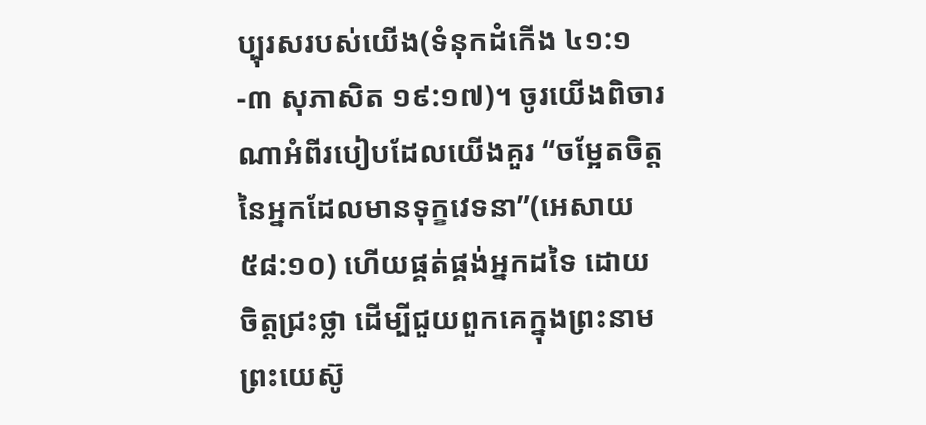ប្បុរសរបស់យើង(ទំនុកដំកើង ៤១:១-៣ សុភាសិត ១៩:១៧)។ ចូរយើងពិចារណាអំពីរបៀបដែលយើងគួរ “ចម្អែតចិត្តនៃអ្នកដែលមានទុក្ខវេទនា”(អេសាយ ៥៨:១០) ហើយផ្គត់ផ្គង់អ្នកដទៃ ដោយចិត្តជ្រះថ្លា ដើម្បីជួយពួកគេក្នុងព្រះនាមព្រះយេស៊ូ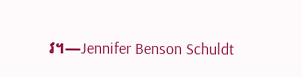វ។—Jennifer Benson Schuldt